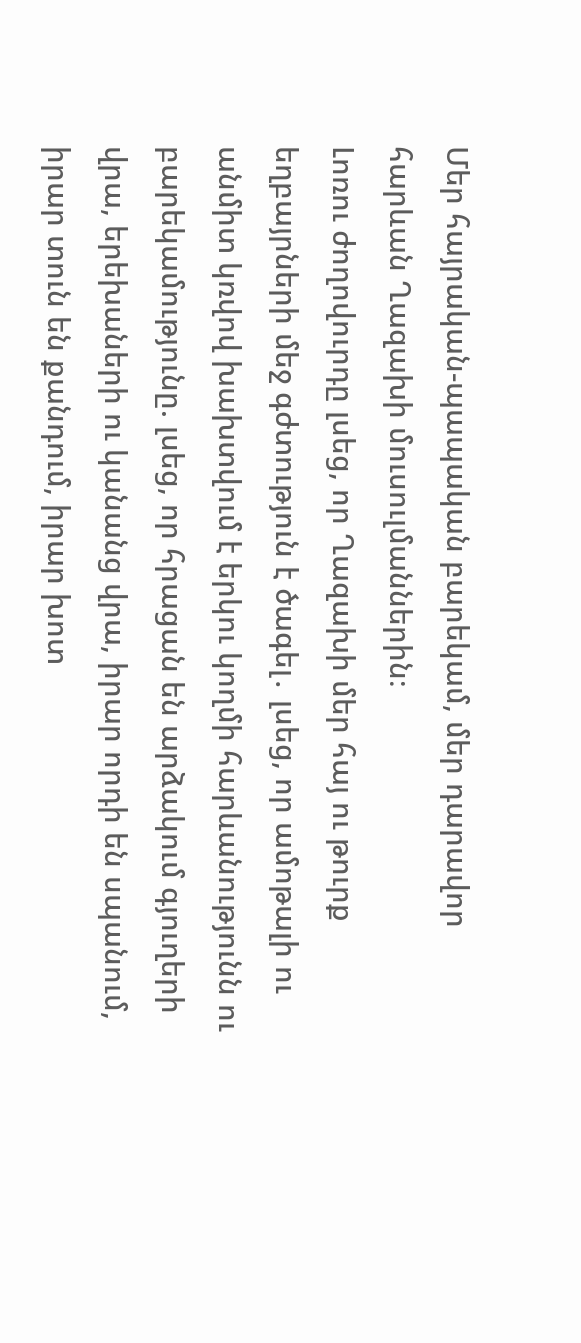Մեր հայրական-պապական բարեկամ, մեր դարավոր հարևան Ղազախի մուսուլմաններին։
Լոռու ժողովուրդը լսեց, որ Ղազախի մեր հայ ու թուրք եղբայրների մեջ գժտություն է ծագել․ լսեց, որ ամոթալի ու անմիտ կռվով խախտվում է երկու կողմի հարևանությունն ու բարեկամությունը. լսեց, որ հրացան են արձակում գյուղերի վրա, երեխաների ու կանանց վրա, իրար որդի են սպանում, իրար տուն են քանդում, իրար խոտ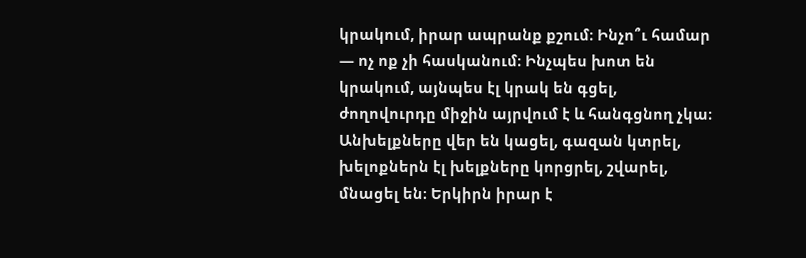կրակում, իրար ապրանք քշում։ Ինչո՞ւ համար — ոչ ոք չի հասկանում։ Ինչպես խոտ են կրակում, այնպես էլ կրակ են գցել, ժողովուրդը միջին այրվում է և հանգցնող չկա։ Անխելքները վեր են կացել, գազան կտրել, խելոքներն էլ խելքները կորցրել, շվարել, մնացել են։ Երկիրն իրար է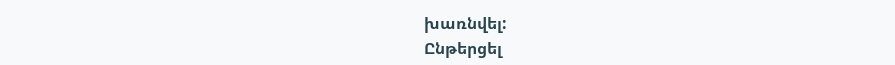խառնվել:
Ընթերցել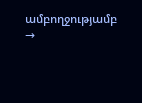ամբողջությամբ →